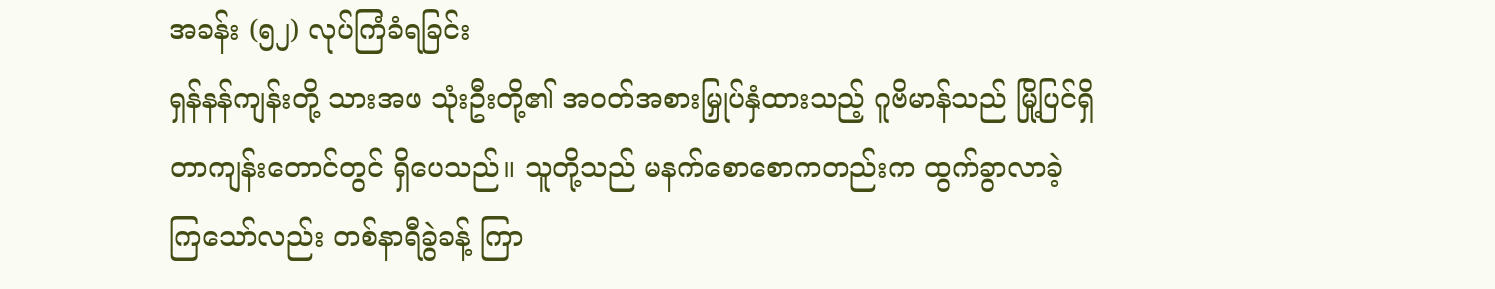အခန်း (၅၂) လုပ်ကြံခံရခြင်း
ရှန်နန်ကျန်းတို့ သားအဖ သုံးဦးတို့၏ အဝတ်အစားမြှုပ်နှံထားသည့် ဂူဗိမာန်သည် မြို့ပြင်ရှိ တာကျန်းတောင်တွင် ရှိပေသည်။ သူတို့သည် မနက်စောစောကတည်းက ထွက်ခွာလာခဲ့ကြသော်လည်း တစ်နာရီခွဲခန့် ကြာ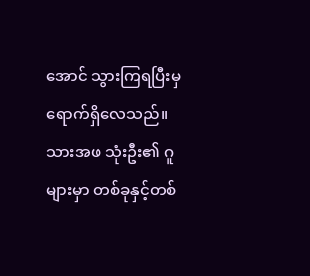အောင် သွားကြရပြီးမှ ရောက်ရှိလေသည်။
သားအဖ သုံးဦး၏ ဂူများမှာ တစ်ခုနှင့်တစ်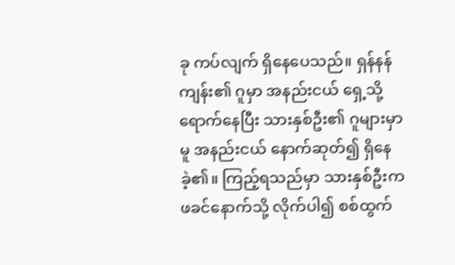ခု ကပ်လျက် ရှိနေပေသည်။ ရှန်နန်ကျန်း၏ ဂူမှာ အနည်းငယ် ရှေ့သို့ ရောက်နေပြီး သားနှစ်ဦး၏ ဂူများမှာမူ အနည်းငယ် နောက်ဆုတ်၍ ရှိနေခဲ့၏။ ကြည့်ရသည်မှာ သားနှစ်ဦးက ဖခင်နောက်သို့ လိုက်ပါ၍ စစ်ထွက်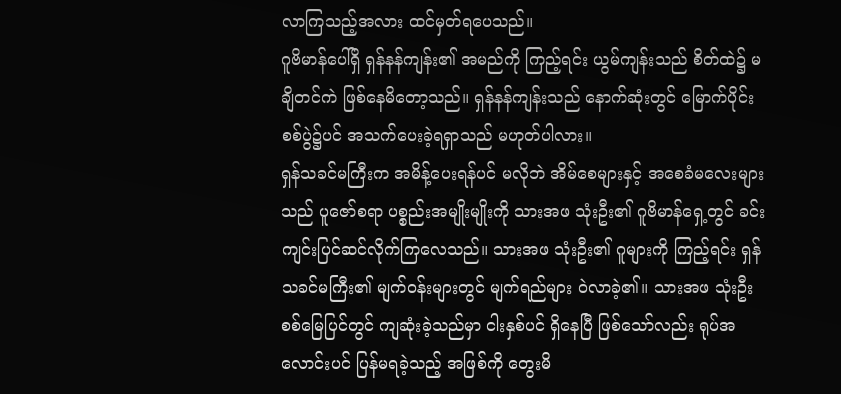လာကြသည့်အလား ထင်မှတ်ရပေသည်။
ဂူဗိမာန်ပေါ်ရှိ ရှန်နန်ကျန်း၏ အမည်ကို ကြည့်ရင်း ယွမ်ကျန်းသည် စိတ်ထဲ၌ မချိတင်ကဲ ဖြစ်နေမိတော့သည်။ ရှန်နန်ကျန်းသည် နောက်ဆုံးတွင် မြောက်ပိုင်းစစ်ပွဲ၌ပင် အသက်ပေးခဲ့ရရှာသည် မဟုတ်ပါလား။
ရှန်သခင်မကြီးက အမိန့်ပေးရန်ပင် မလိုဘဲ အိမ်စေများနှင့် အစေခံမလေးများသည် ပူဇော်စရာ ပစ္စည်းအမျိုးမျိုးကို သားအဖ သုံးဦး၏ ဂူဗိမာန်ရှေ့တွင် ခင်းကျင်းပြင်ဆင်လိုက်ကြလေသည်။ သားအဖ သုံးဦး၏ ဂူများကို ကြည့်ရင်း ရှန်သခင်မကြီး၏ မျက်ဝန်းများတွင် မျက်ရည်များ ဝဲလာခဲ့၏။ သားအဖ သုံးဦး စစ်မြေပြင်တွင် ကျဆုံးခဲ့သည်မှာ ငါးနှစ်ပင် ရှိနေပြီ ဖြစ်သော်လည်း ရုပ်အလောင်းပင် ပြန်မရခဲ့သည့် အဖြစ်ကို တွေးမိ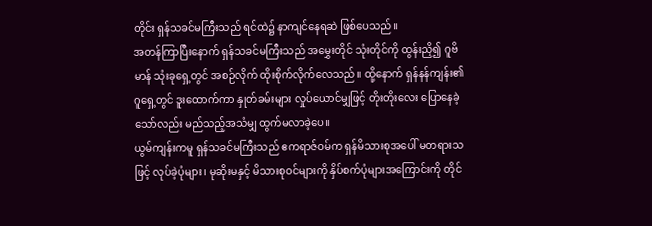တိုင်း ရှန်သခင်မကြီးသည် ရင်ထဲ၌ နာကျင်နေရဆဲ ဖြစ်ပေသည်။
အတန်ကြာပြီးနောက် ရှန်သခင်မကြီးသည် အမွှေးတိုင် သုံးတိုင်ကို ထွန်းညှိ၍ ဂူဗိမာန် သုံးခုရှေ့တွင် အစဉ်လိုက် ထိုးစိုက်လိုက်လေသည်။ ထို့နောက် ရှန်နန်ကျန်း၏ ဂူရှေ့တွင် ဒူးထောက်ကာ နှုတ်ခမ်းများ လှုပ်ယောင်မျှဖြင့် တိုးတိုးလေး ပြောနေခဲ့သော်လည်း မည်သည့်အသံမျှ ထွက်မလာခဲ့ပေ။
ယွမ်ကျန်းကမူ ရှန်သခင်မကြီးသည် ဧကရာဇ်ဝမ်က ရှန်မိသားစုအပေါ် မတရားသဖြင့် လုပ်ခဲ့ပုံများ၊ မုဆိုးမနှင့် မိသားစုဝင်များကို နှိပ်စက်ပုံများအကြောင်းကို တိုင်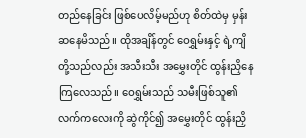တည်နေခြင်း ဖြစ်ပေလိမ့်မည်ဟု စိတ်ထဲမှ မှန်းဆနေမိသည်။ ထိုအချိန်တွင် ဝေရွှမ်းနှင့် ရဲ့ကျိတို့သည်လည်း အသီးသီး အမွှေးတိုင် ထွန်းညှိနေကြလေသည်။ ဝေရွှမ်းသည် သမီးဖြစ်သူ၏ လက်ကလေးကို ဆွဲကိုင်၍ အမွှေးတိုင် ထွန်းညှိ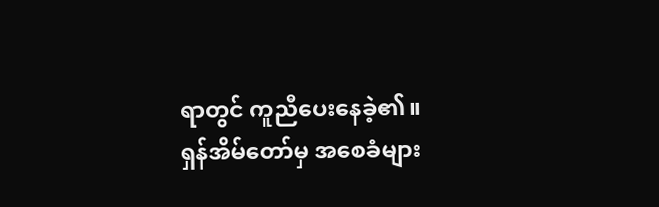ရာတွင် ကူညီပေးနေခဲ့၏။
ရှန်အိမ်တော်မှ အစေခံများ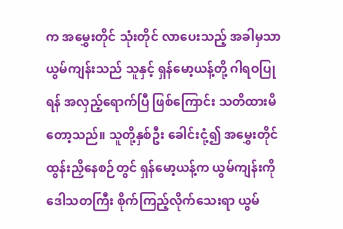က အမွှေးတိုင် သုံးတိုင် လာပေးသည့် အခါမှသာ ယွမ်ကျန်းသည် သူနှင့် ရှန်မော့ယန့်တို့ ဂါရဝပြုရန် အလှည့်ရောက်ပြီ ဖြစ်ကြောင်း သတိထားမိတော့သည်။ သူတို့နှစ်ဦး ခေါင်းငုံ့၍ အမွှေးတိုင် ထွန်းညှိနေစဉ်တွင် ရှန်မော့ယန့်က ယွမ်ကျန်းကို ဒေါသတကြီး စိုက်ကြည့်လိုက်သေးရာ ယွမ်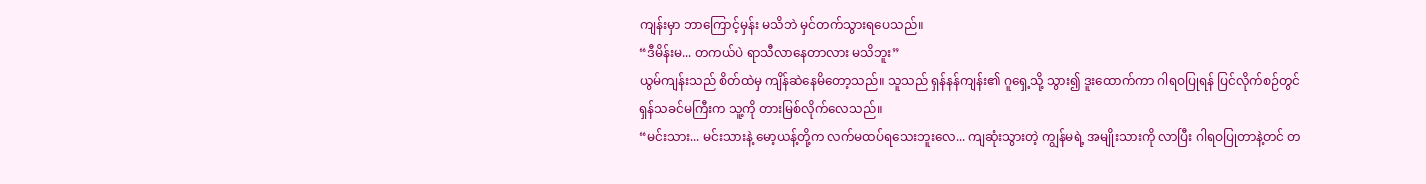ကျန်းမှာ ဘာကြောင့်မှန်း မသိဘဲ မှင်တက်သွားရပေသည်။
“ဒီမိန်းမ... တကယ်ပဲ ရာသီလာနေတာလား မသိဘူး”
ယွမ်ကျန်းသည် စိတ်ထဲမှ ကျိန်ဆဲနေမိတော့သည်။ သူသည် ရှန်နန်ကျန်း၏ ဂူရှေ့သို့ သွား၍ ဒူးထောက်ကာ ဂါရဝပြုရန် ပြင်လိုက်စဉ်တွင် ရှန်သခင်မကြီးက သူ့ကို တားမြစ်လိုက်လေသည်။
“မင်းသား... မင်းသားနဲ့ မော့ယန့်တို့က လက်မထပ်ရသေးဘူးလေ... ကျဆုံးသွားတဲ့ ကျွန်မရဲ့ အမျိုးသားကို လာပြီး ဂါရဝပြုတာနဲ့တင် တ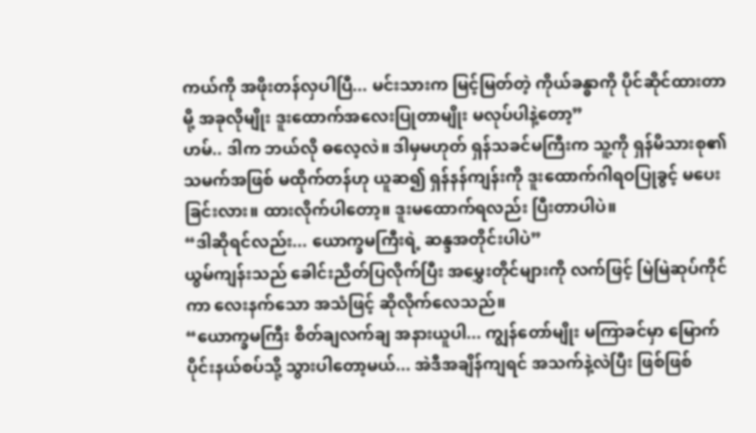ကယ်ကို အဖိုးတန်လှပါပြီ... မင်းသားက မြင့်မြတ်တဲ့ ကိုယ်ခန္ဓာကို ပိုင်ဆိုင်ထားတာမို့ အခုလိုမျိုး ဒူးထောက်အလေးပြုတာမျိုး မလုပ်ပါနဲ့တော့”
ဟမ်.. ဒါက ဘယ်လို ဓလေ့လဲ။ ဒါမှမဟုတ် ရှန်သခင်မကြီးက သူ့ကို ရှန်မိသားစု၏ သမက်အဖြစ် မထိုက်တန်ဟု ယူဆ၍ ရှန်နန်ကျန်းကို ဒူးထောက်ဂါရဝပြုခွင့် မပေးခြင်းလား။ ထားလိုက်ပါတော့။ ဒူးမထောက်ရလည်း ပြီးတာပါပဲ။
“ဒါဆိုရင်လည်း... ယောက္ခမကြီးရဲ့ ဆန္ဒအတိုင်းပါပဲ”
ယွမ်ကျန်းသည် ခေါင်းညိတ်ပြလိုက်ပြီး အမွှေးတိုင်များကို လက်ဖြင့် မြဲမြဲဆုပ်ကိုင်ကာ လေးနက်သော အသံဖြင့် ဆိုလိုက်လေသည်။
“ယောက္ခမကြီး စိတ်ချလက်ချ အနားယူပါ... ကျွန်တော်မျိုး မကြာခင်မှာ မြောက်ပိုင်းနယ်စပ်သို့ သွားပါတော့မယ်... အဲဒီအချိန်ကျရင် အသက်နဲ့လဲပြီး ဖြစ်ဖြစ်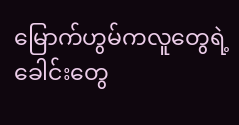မြောက်ဟွမ်ကလူတွေရဲ့ ခေါင်းတွေ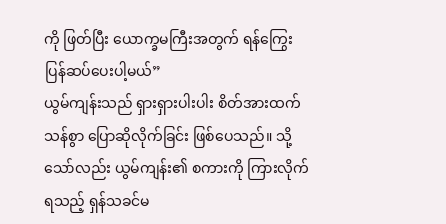ကို ဖြတ်ပြီး ယောက္ခမကြီးအတွက် ရန်ကြွေးပြန်ဆပ်ပေးပါ့မယ်”
ယွမ်ကျန်းသည် ရှားရှားပါးပါး စိတ်အားထက်သန်စွာ ပြောဆိုလိုက်ခြင်း ဖြစ်ပေသည်။ သို့သော်လည်း ယွမ်ကျန်း၏ စကားကို ကြားလိုက်ရသည့် ရှန်သခင်မ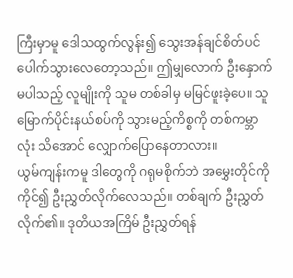ကြီးမှာမူ ဒေါသထွက်လွန်း၍ သွေးအန်ချင်စိတ်ပင် ပေါက်သွားလေတော့သည်။ ဤမျှလောက် ဦးနှောက်မပါသည့် လူမျိုးကို သူမ တစ်ခါမှ မမြင်ဖူးခဲ့ပေ။ သူ မြောက်ပိုင်းနယ်စပ်ကို သွားမည့်ကိစ္စကို တစ်ကမ္ဘာလုံး သိအောင် လျှောက်ပြောနေတာလား။
ယွမ်ကျန်းကမူ ဒါတွေကို ဂရုမစိုက်ဘဲ အမွှေးတိုင်ကို ကိုင်၍ ဦးညွှတ်လိုက်လေသည်။ တစ်ချက် ဦးညွှတ်လိုက်၏။ ဒုတိယအကြိမ် ဦးညွှတ်ရန်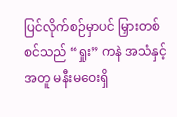ပြင်လိုက်စဉ်မှာပင် မြှားတစ်စင်သည် “ရှုး” ကနဲ အသံနှင့်အတူ မနီးမဝေးရှိ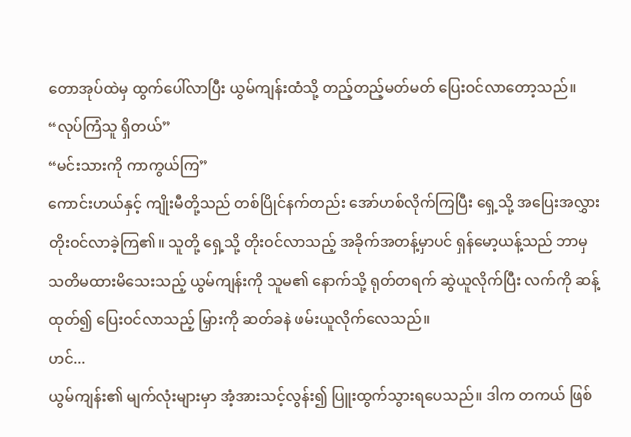တောအုပ်ထဲမှ ထွက်ပေါ်လာပြီး ယွမ်ကျန်းထံသို့ တည့်တည့်မတ်မတ် ပြေးဝင်လာတော့သည်။
“လုပ်ကြံသူ ရှိတယ်”
“မင်းသားကို ကာကွယ်ကြ”
ကောင်းဟယ်နှင့် ကျိုးမီတို့သည် တစ်ပြိုင်နက်တည်း အော်ဟစ်လိုက်ကြပြီး ရှေ့သို့ အပြေးအလွှား တိုးဝင်လာခဲ့ကြ၏။ သူတို့ ရှေ့သို့ တိုးဝင်လာသည့် အခိုက်အတန့်မှာပင် ရှန်မော့ယန့်သည် ဘာမှ သတိမထားမိသေးသည့် ယွမ်ကျန်းကို သူမ၏ နောက်သို့ ရုတ်တရက် ဆွဲယူလိုက်ပြီး လက်ကို ဆန့်ထုတ်၍ ပြေးဝင်လာသည့် မြှားကို ဆတ်ခနဲ ဖမ်းယူလိုက်လေသည်။
ဟင်...
ယွမ်ကျန်း၏ မျက်လုံးများမှာ အံ့အားသင့်လွန်း၍ ပြူးထွက်သွားရပေသည်။ ဒါက တကယ် ဖြစ်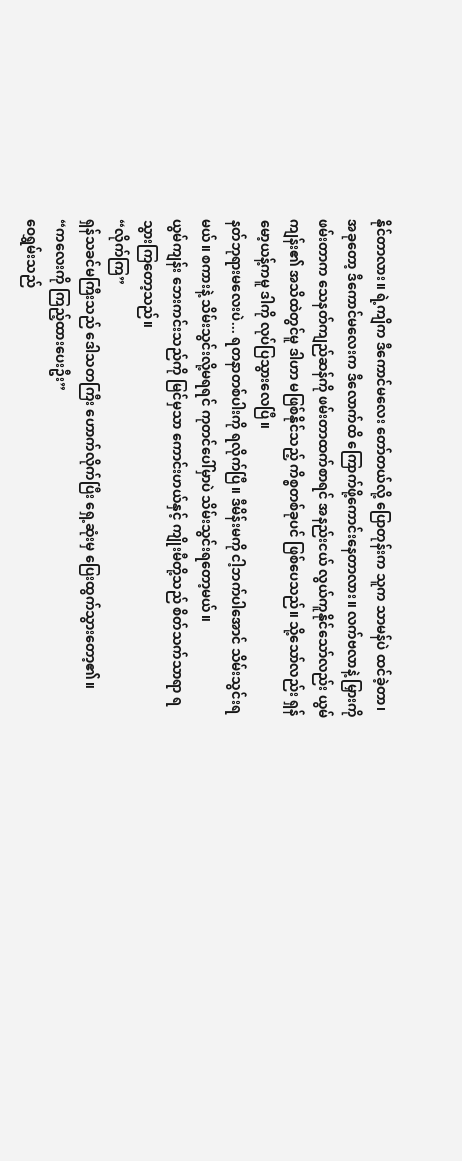နိုင်တာလား။ ရဲ့ကျိက ဒီကောင်မလေး တော်တယ်လို့ ပြောတုန်းက သူက သာမန်ပဲ ထင်ခဲ့တာ၊ အခုတော့ ဒီကောင်မလေးက ဒီလောက်ထိ ကြောက်ဖို့ကောင်းနေတာလား။ လက်ဗလာနဲ့ မြှားကို ဖမ်းတာက သေနတ်ကျည်ဆန်ကို ဖမ်းတာထက်စာရင် အနည်းငယ် လွယ်ကူနိုင်သော်လည်း ယွမ်ကျန်း၏ အသိထဲတွင်မူ ဒါဟာ မဖြစ်နိုင်သည့် ကိစ္စတစ်ခုပင် ဖြစ်ပေသည်။ သို့သော်လည်း ရှန်မော့ယန့်ကမူ ဒါကို လုပ်ပြသွားလေပြီ။
နတ်ဘုရားမလေးပဲ... ရတနာတစ်ပါးကို ရလိုက်ပြီ။ ဒီမိန်းမကို ငါ့ဘက်ပါအောင် သိမ်းသွင်းရမယ်။ စကားနဲ့ သိမ်းသွင်းလို့မရရင် ကုတင်ပေါ်မှာပဲ သိမ်းသွင်းရတော့မယ်။
ယွမ်ကျန်း ဘေးကင်းသည်ကို မြင်မှသာ ကောင်းဟယ်နှင့် ကျိုးမီတို့သည် စိတ်သက်သာရာ ရသွားကြတော့သည်။
“လိုက်ကြ”
ရှန်သခင်မကြီးသည် ဒေါသတကြီး ဟောက်လိုက်ပြီး ရှေ့ဆုံးမှ ပြေးထွက်သွားတော့၏။
“ကလေးကို ကြည့်ထားပေးဦး”
ဝေရွှမ်းသည်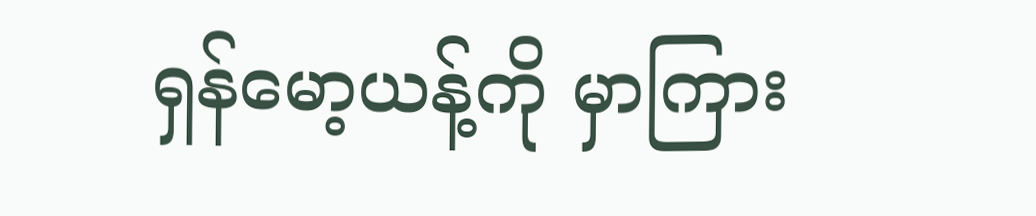ရှန်မော့ယန့်ကို မှာကြား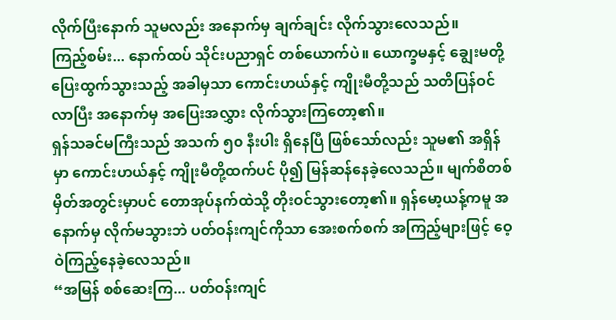လိုက်ပြီးနောက် သူမလည်း အနောက်မှ ချက်ချင်း လိုက်သွားလေသည်။
ကြည့်စမ်း... နောက်ထပ် သိုင်းပညာရှင် တစ်ယောက်ပဲ။ ယောက္ခမနှင့် ချွေးမတို့ ပြေးထွက်သွားသည့် အခါမှသာ ကောင်းဟယ်နှင့် ကျိုးမီတို့သည် သတိပြန်ဝင်လာပြီး အနောက်မှ အပြေးအလွှား လိုက်သွားကြတော့၏။
ရှန်သခင်မကြီးသည် အသက် ၅၀ နီးပါး ရှိနေပြီ ဖြစ်သော်လည်း သူမ၏ အရှိန်မှာ ကောင်းဟယ်နှင့် ကျိုးမီတို့ထက်ပင် ပို၍ မြန်ဆန်နေခဲ့လေသည်။ မျက်စိတစ်မှိတ်အတွင်းမှာပင် တောအုပ်နက်ထဲသို့ တိုးဝင်သွားတော့၏။ ရှန်မော့ယန့်ကမူ အနောက်မှ လိုက်မသွားဘဲ ပတ်ဝန်းကျင်ကိုသာ အေးစက်စက် အကြည့်များဖြင့် ဝေ့ဝဲကြည့်နေခဲ့လေသည်။
“အမြန် စစ်ဆေးကြ... ပတ်ဝန်းကျင်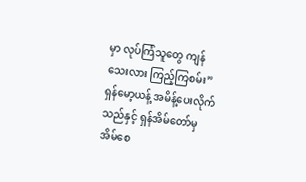မှာ လုပ်ကြံသူတွေ ကျန်သေးလား ကြည့်ကြစမ်း”
ရှန်မော့ယန့် အမိန့်ပေးလိုက်သည်နှင့် ရှန်အိမ်တော်မှ အိမ်စေ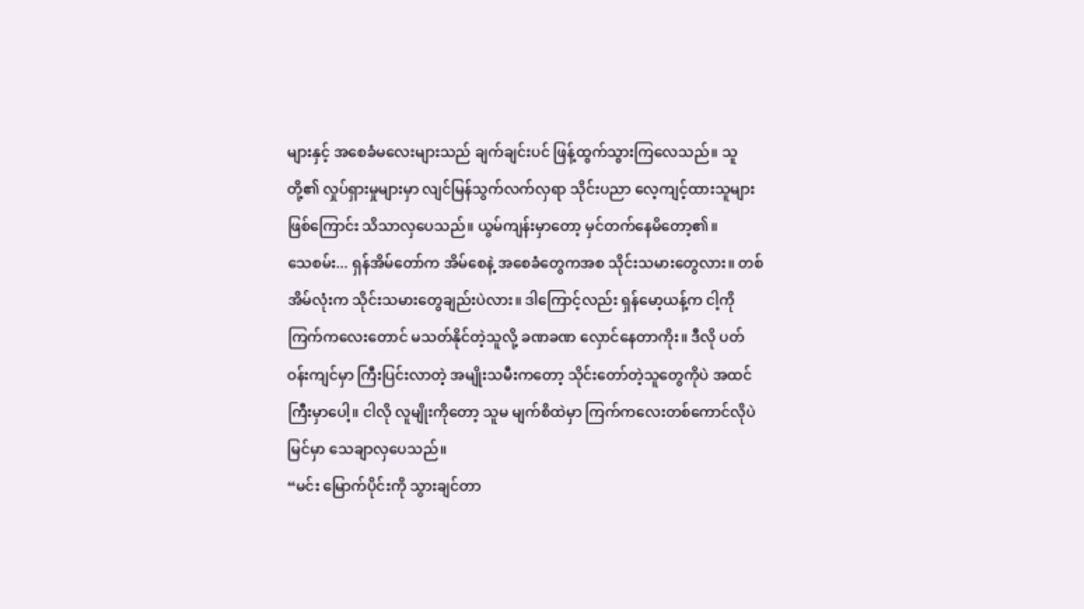များနှင့် အစေခံမလေးများသည် ချက်ချင်းပင် ဖြန့်ထွက်သွားကြလေသည်။ သူတို့၏ လှုပ်ရှားမှုများမှာ လျင်မြန်သွက်လက်လှရာ သိုင်းပညာ လေ့ကျင့်ထားသူများ ဖြစ်ကြောင်း သိသာလှပေသည်။ ယွမ်ကျန်းမှာတော့ မှင်တက်နေမိတော့၏။
သေစမ်း... ရှန်အိမ်တော်က အိမ်စေနဲ့ အစေခံတွေကအစ သိုင်းသမားတွေလား။ တစ်အိမ်လုံးက သိုင်းသမားတွေချည်းပဲလား။ ဒါကြောင့်လည်း ရှန်မော့ယန့်က ငါ့ကို ကြက်ကလေးတောင် မသတ်နိုင်တဲ့သူလို့ ခဏခဏ လှောင်နေတာကိုး။ ဒီလို ပတ်ဝန်းကျင်မှာ ကြီးပြင်းလာတဲ့ အမျိုးသမီးကတော့ သိုင်းတော်တဲ့သူတွေကိုပဲ အထင်ကြီးမှာပေါ့။ ငါလို လူမျိုးကိုတော့ သူမ မျက်စိထဲမှာ ကြက်ကလေးတစ်ကောင်လိုပဲ မြင်မှာ သေချာလှပေသည်။
“မင်း မြောက်ပိုင်းကို သွားချင်တာ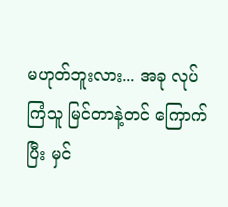မဟုတ်ဘူးလား... အခု လုပ်ကြံသူ မြင်တာနဲ့တင် ကြောက်ပြီး မှင်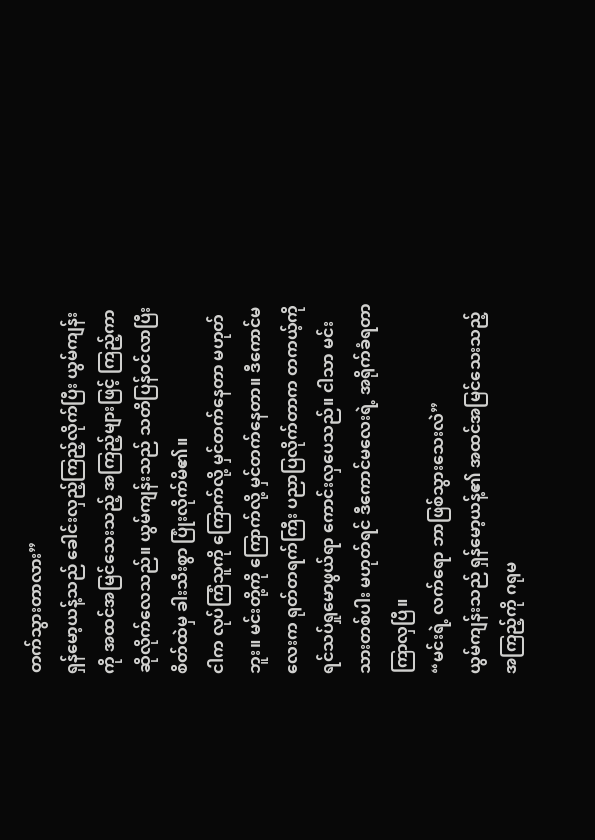တက်သွားတာလား”
ရှန်မော့ယန့်သည် ခေါင်းလှည့်ကြည့်လိုက်ပြီး ယွမ်ကျန်းကို အထင်အမြင်သေးသည့် အကြည့်များဖြင့် ကြည့်ကာ ဆိုလိုက်လေသည်။ ယွမ်ကျန်းသည် သတိပြန်ဝင်လာပြီး စိတ်ထဲမှ ခါးသီးစွာ ပြုံးလိုက်မိ၏။
ငါက လုပ်ကြံသူကို ကြောက်လို့ မှင်တက်နေတာ မဟုတ်ဘူး။ မင်းတို့ကို ကြောက်လို့ မှင်တက်နေတာ။ ဒီကောင်မလေးက ရုတ်တရက်ကြီး ပညာပြလိုက်တာက တကယ့်ကို ရင်သပ်ရှုမောဖွယ်ရာ ကောင်းလှပေသည်။ ငါသာ မင်းသားတစ်ပါး မဟုတ်ရင် ဒီကောင်မလေးရဲ့ အရိုက်ခံရတာ ကြာလှပြီ။
“မင်းရဲ့ လက်ရော ဘာဖြစ်သွားသေးလဲ”
ယွမ်ကျန်းသည် ရှန်မော့ယန့်၏ အထင်အမြင်သေးသည့် အကြည့်ကို ဂရုမ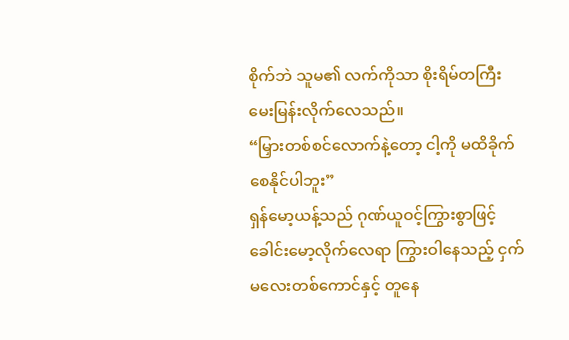စိုက်ဘဲ သူမ၏ လက်ကိုသာ စိုးရိမ်တကြီး မေးမြန်းလိုက်လေသည်။
“မြှားတစ်စင်လောက်နဲ့တော့ ငါ့ကို မထိခိုက်စေနိုင်ပါဘူး”
ရှန်မော့ယန့်သည် ဂုဏ်ယူဝင့်ကြွားစွာဖြင့် ခေါင်းမော့လိုက်လေရာ ကြွားဝါနေသည့် ငှက်မလေးတစ်ကောင်နှင့် တူနေ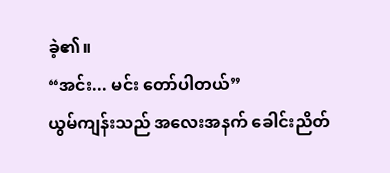ခဲ့၏။
“အင်း... မင်း တော်ပါတယ်”
ယွမ်ကျန်းသည် အလေးအနက် ခေါင်းညိတ်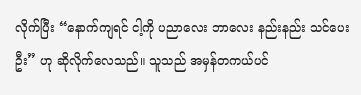လိုက်ပြီး “နောက်ကျရင် ငါ့ကို ပညာလေး ဘာလေး နည်းနည်း သင်ပေးဦး” ဟု ဆိုလိုက်လေသည်။ သူသည် အမှန်တကယ်ပင်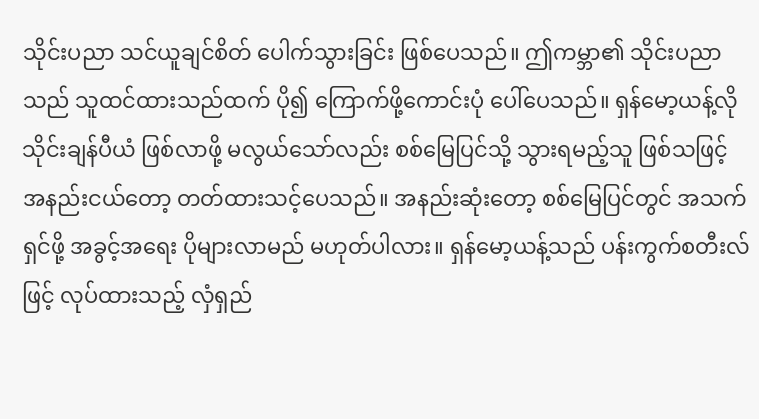သိုင်းပညာ သင်ယူချင်စိတ် ပေါက်သွားခြင်း ဖြစ်ပေသည်။ ဤကမ္ဘာ၏ သိုင်းပညာသည် သူထင်ထားသည်ထက် ပို၍ ကြောက်ဖို့ကောင်းပုံ ပေါ်ပေသည်။ ရှန်မော့ယန့်လို သိုင်းချန်ပီယံ ဖြစ်လာဖို့ မလွယ်သော်လည်း စစ်မြေပြင်သို့ သွားရမည့်သူ ဖြစ်သဖြင့် အနည်းငယ်တော့ တတ်ထားသင့်ပေသည်။ အနည်းဆုံးတော့ စစ်မြေပြင်တွင် အသက်ရှင်ဖို့ အခွင့်အရေး ပိုများလာမည် မဟုတ်ပါလား။ ရှန်မော့ယန့်သည် ပန်းကွက်စတီးလ်ဖြင့် လုပ်ထားသည့် လှံရှည်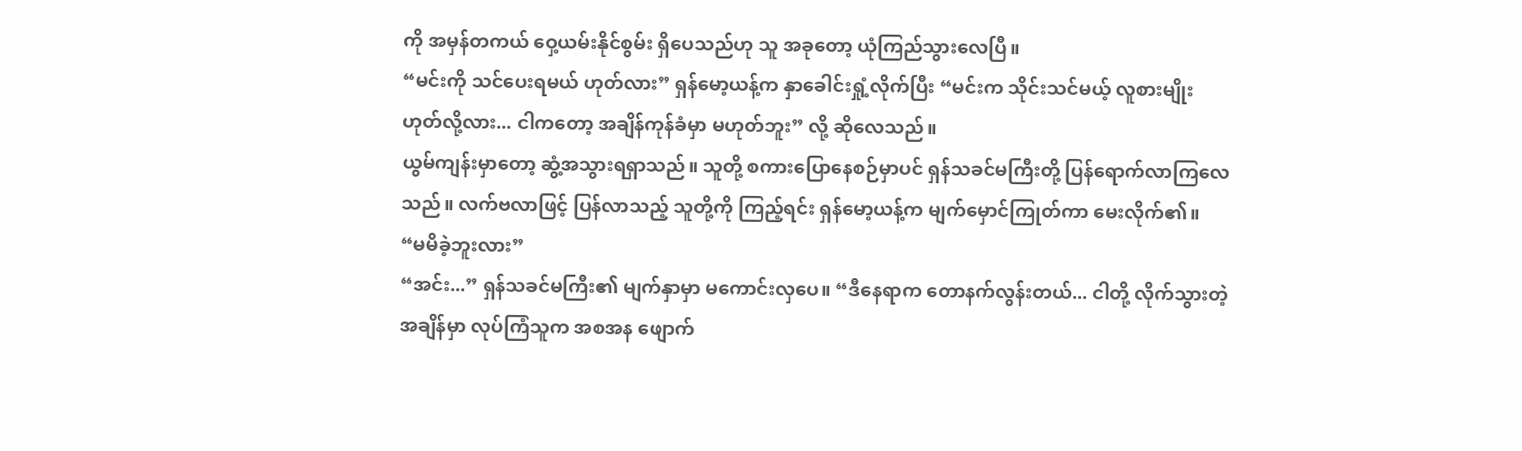ကို အမှန်တကယ် ဝှေ့ယမ်းနိုင်စွမ်း ရှိပေသည်ဟု သူ အခုတော့ ယုံကြည်သွားလေပြီ။
“မင်းကို သင်ပေးရမယ် ဟုတ်လား” ရှန်မော့ယန့်က နှာခေါင်းရှုံ့လိုက်ပြီး “မင်းက သိုင်းသင်မယ့် လူစားမျိုး ဟုတ်လို့လား... ငါကတော့ အချိန်ကုန်ခံမှာ မဟုတ်ဘူး” လို့ ဆိုလေသည်။
ယွမ်ကျန်းမှာတော့ ဆွံ့အသွားရရှာသည်။ သူတို့ စကားပြောနေစဉ်မှာပင် ရှန်သခင်မကြီးတို့ ပြန်ရောက်လာကြလေသည်။ လက်ဗလာဖြင့် ပြန်လာသည့် သူတို့ကို ကြည့်ရင်း ရှန်မော့ယန့်က မျက်မှောင်ကြုတ်ကာ မေးလိုက်၏။
“မမိခဲ့ဘူးလား”
“အင်း...” ရှန်သခင်မကြီး၏ မျက်နှာမှာ မကောင်းလှပေ။ “ဒီနေရာက တောနက်လွန်းတယ်... ငါတို့ လိုက်သွားတဲ့အချိန်မှာ လုပ်ကြံသူက အစအန ဖျောက်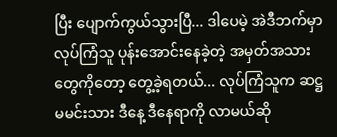ပြီး ပျောက်ကွယ်သွားပြီ... ဒါပေမဲ့ အဲဒီဘက်မှာ လုပ်ကြံသူ ပုန်းအောင်းနေခဲ့တဲ့ အမှတ်အသားတွေကိုတော့ တွေ့ခဲ့ရတယ်... လုပ်ကြံသူက ဆဋ္ဌမမင်းသား ဒီနေ့ ဒီနေရာကို လာမယ်ဆို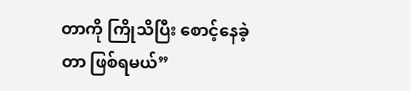တာကို ကြိုသိပြီး စောင့်နေခဲ့တာ ဖြစ်ရမယ်”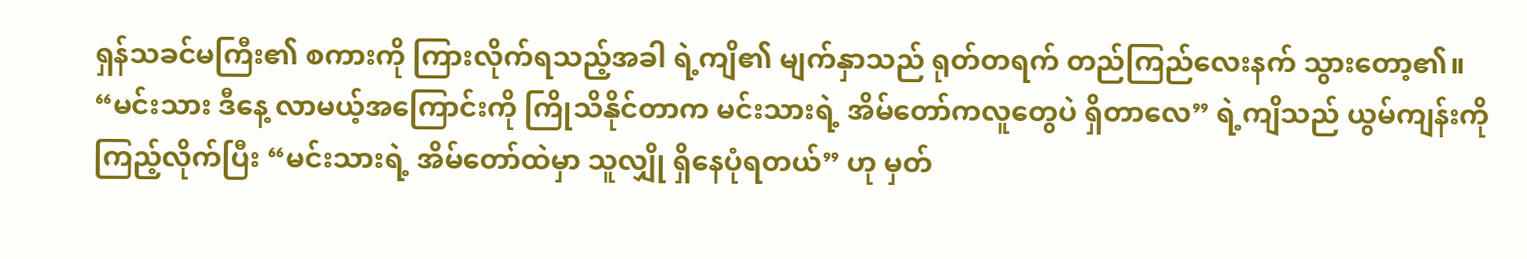ရှန်သခင်မကြီး၏ စကားကို ကြားလိုက်ရသည့်အခါ ရဲ့ကျိ၏ မျက်နှာသည် ရုတ်တရက် တည်ကြည်လေးနက် သွားတော့၏။
“မင်းသား ဒီနေ့ လာမယ့်အကြောင်းကို ကြိုသိနိုင်တာက မင်းသားရဲ့ အိမ်တော်ကလူတွေပဲ ရှိတာလေ” ရဲ့ကျိသည် ယွမ်ကျန်းကို ကြည့်လိုက်ပြီး “မင်းသားရဲ့ အိမ်တော်ထဲမှာ သူလျှို ရှိနေပုံရတယ်” ဟု မှတ်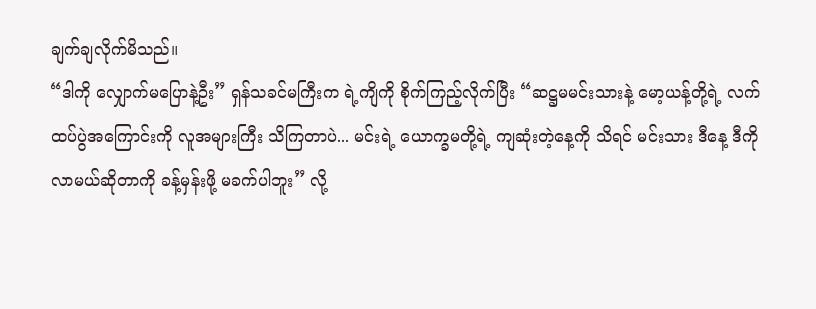ချက်ချလိုက်မိသည်။
“ဒါကို လျှောက်မပြောနဲ့ဦး” ရှန်သခင်မကြီးက ရဲ့ကျိကို စိုက်ကြည့်လိုက်ပြီး “ဆဋ္ဌမမင်းသားနဲ့ မော့ယန့်တို့ရဲ့ လက်ထပ်ပွဲအကြောင်းကို လူအများကြီး သိကြတာပဲ... မင်းရဲ့ ယောက္ခမတို့ရဲ့ ကျဆုံးတဲ့နေ့ကို သိရင် မင်းသား ဒီနေ့ ဒီကို လာမယ်ဆိုတာကို ခန့်မှန်းဖို့ မခက်ပါဘူး” လို့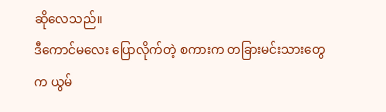ဆိုလေသည်။
ဒီကောင်မလေး ပြောလိုက်တဲ့ စကားက တခြားမင်းသားတွေက ယွမ်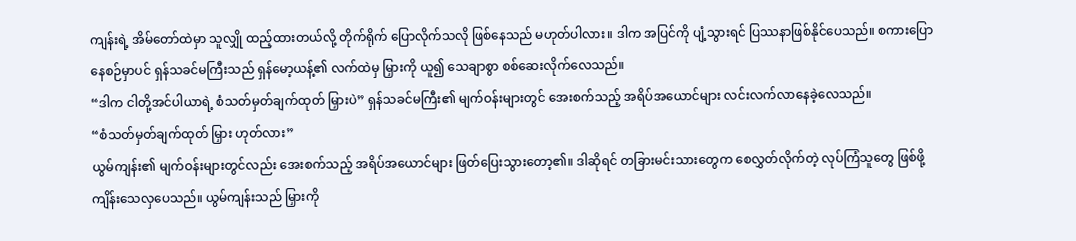ကျန်းရဲ့ အိမ်တော်ထဲမှာ သူလျှို ထည့်ထားတယ်လို့ တိုက်ရိုက် ပြောလိုက်သလို ဖြစ်နေသည် မဟုတ်ပါလား။ ဒါက အပြင်ကို ပျံ့သွားရင် ပြဿနာဖြစ်နိုင်ပေသည်။ စကားပြောနေစဉ်မှာပင် ရှန်သခင်မကြီးသည် ရှန်မော့ယန့်၏ လက်ထဲမှ မြှားကို ယူ၍ သေချာစွာ စစ်ဆေးလိုက်လေသည်။
“ဒါက ငါတို့အင်ပါယာရဲ့ စံသတ်မှတ်ချက်ထုတ် မြှားပဲ” ရှန်သခင်မကြီး၏ မျက်ဝန်းများတွင် အေးစက်သည့် အရိပ်အယောင်များ လင်းလက်လာနေခဲ့လေသည်။
“စံသတ်မှတ်ချက်ထုတ် မြှား ဟုတ်လား”
ယွမ်ကျန်း၏ မျက်ဝန်းများတွင်လည်း အေးစက်သည့် အရိပ်အယောင်များ ဖြတ်ပြေးသွားတော့၏။ ဒါဆိုရင် တခြားမင်းသားတွေက စေလွှတ်လိုက်တဲ့ လုပ်ကြံသူတွေ ဖြစ်ဖို့ ကျိန်းသေလှပေသည်။ ယွမ်ကျန်းသည် မြှားကို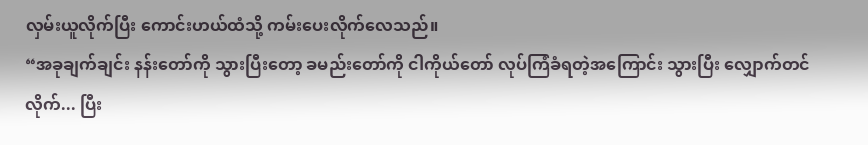လှမ်းယူလိုက်ပြီး ကောင်းဟယ်ထံသို့ ကမ်းပေးလိုက်လေသည်။
“အခုချက်ချင်း နန်းတော်ကို သွားပြီးတော့ ခမည်းတော်ကို ငါကိုယ်တော် လုပ်ကြံခံရတဲ့အကြောင်း သွားပြီး လျှောက်တင်လိုက်... ပြီး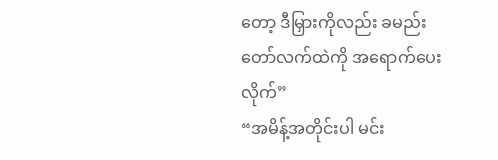တော့ ဒီမြှားကိုလည်း ခမည်းတော်လက်ထဲကို အရောက်ပေးလိုက်”
“အမိန့်အတိုင်းပါ မင်း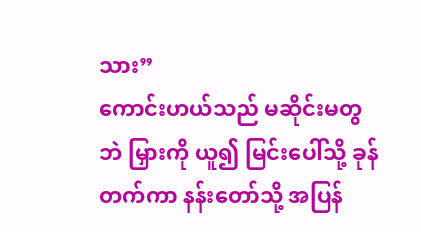သား”
ကောင်းဟယ်သည် မဆိုင်းမတွဘဲ မြှားကို ယူ၍ မြင်းပေါ်သို့ ခုန်တက်ကာ နန်းတော်သို့ အပြန်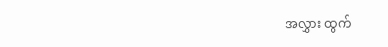အလွှား ထွက်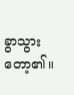ခွာသွားတော့၏။